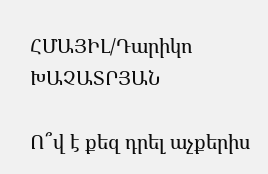ՀՄԱՅԻԼ/Դարիկո ԽԱՉԱՏՐՅԱՆ

Ո՞վ է քեզ դրել աչքերիս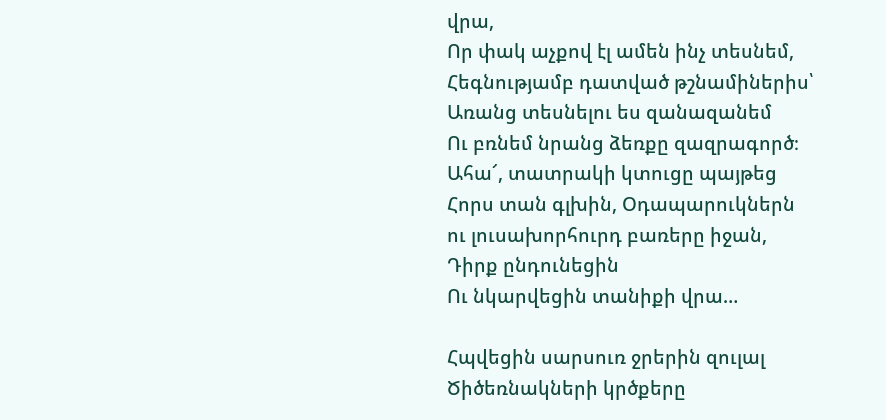վրա,
Որ փակ աչքով էլ ամեն ինչ տեսնեմ,
Հեգնությամբ դատված թշնամիներիս՝
Առանց տեսնելու ես զանազանեմ
Ու բռնեմ նրանց ձեռքը զազրագործ։
Ահա՜, տատրակի կտուցը պայթեց
Հորս տան գլխին, Օդապարուկներն
ու լուսախորհուրդ բառերը իջան,
Դիրք ընդունեցին
Ու նկարվեցին տանիքի վրա…

Հպվեցին սարսուռ ջրերին զուլալ
Ծիծեռնակների կրծքերը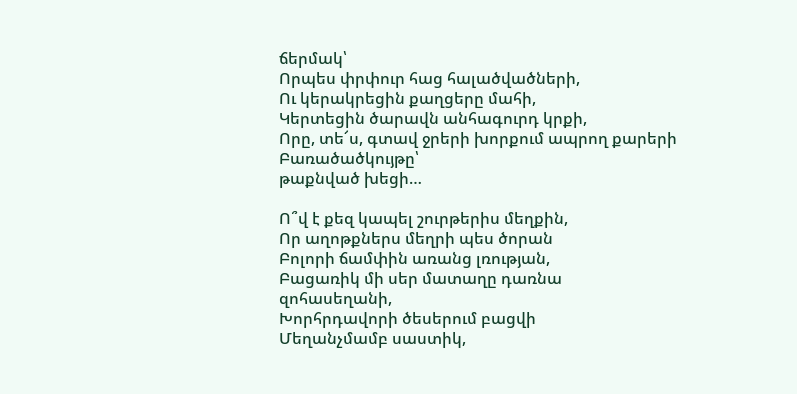ճերմակ՝
Որպես փրփուր հաց հալածվածների,
Ու կերակրեցին քաղցերը մահի,
Կերտեցին ծարավն անհագուրդ կրքի,
Որը, տե՜ս, գտավ ջրերի խորքում ապրող քարերի Բառածածկույթը՝
թաքնված խեցի…

Ո՞վ է քեզ կապել շուրթերիս մեղքին,
Որ աղոթքներս մեղրի պես ծորան
Բոլորի ճամփին առանց լռության,
Բացառիկ մի սեր մատաղը դառնա
զոհասեղանի,
Խորհրդավորի ծեսերում բացվի
Մեղանչմամբ սաստիկ,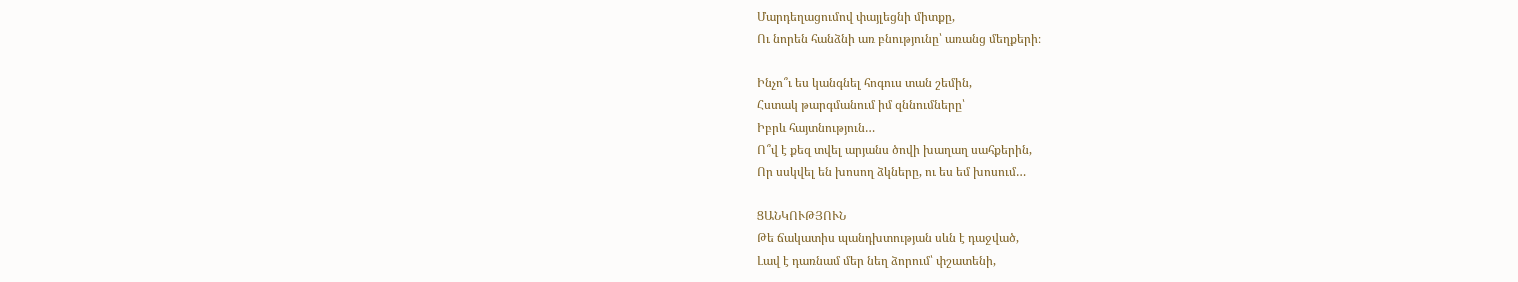Մարդեղացումով փայլեցնի միտքը,
Ու նորեն հանձնի առ բնությունը՝ առանց մեղքերի։

Ինչո՞ւ ես կանգնել հոգուս տան շեմին,
Հստակ թարգմանում իմ զննումները՝
Իբրև հայտնություն…
Ո՞վ է քեզ տվել արյանս ծովի խաղաղ սահքերին,
Որ սսկվել են խոսող ձկները, ու ես եմ խոսում…

ՑԱՆԿՈՒԹՅՈՒՆ
Թե ճակատիս պանդխտության սևն է դաջված,
Լավ է դառնամ մեր նեղ ձորում՝ փշատենի,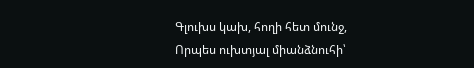Գլուխս կախ, հողի հետ մունջ,
Որպես ուխտյալ միանձնուհի՝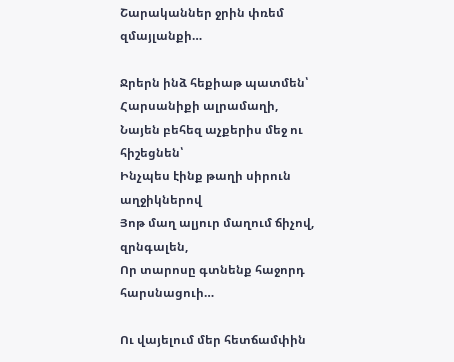Շարականներ ջրին փռեմ զմայլանքի…

Ջրերն ինձ հեքիաթ պատմեն՝ Հարսանիքի ալրամաղի,
Նայեն բեհեզ աչքերիս մեջ ու հիշեցնեն՝
Ինչպես էինք թաղի սիրուն աղջիկներով
Յոթ մաղ ալյուր մաղում ճիչով, զրնգալեն,
Որ տարոսը գտնենք հաջորդ հարսնացուի…

Ու վայելում մեր հետճամփին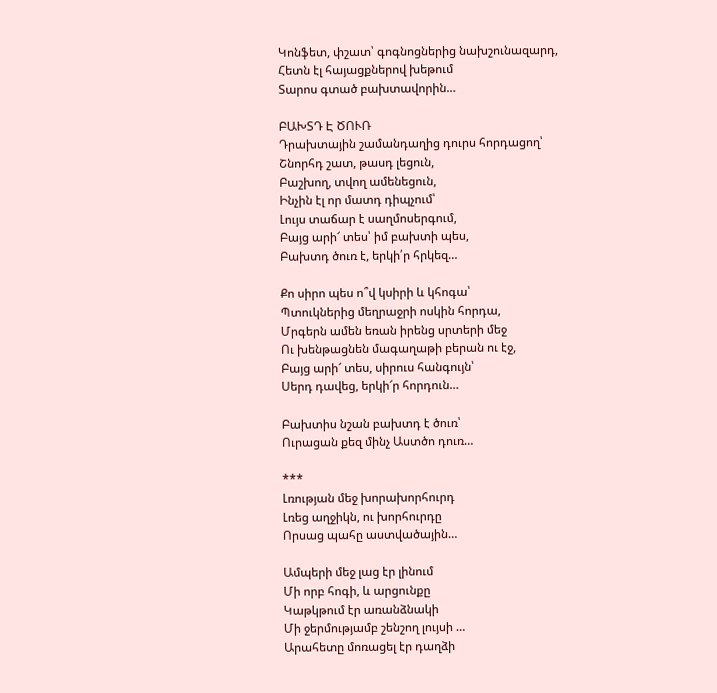Կոնֆետ, փշատ՝ գոգնոցներից նախշունազարդ,
Հետն էլ հայացքներով խեթում
Տարոս գտած բախտավորին…

ԲԱԽՏԴ Է ԾՈՒՌ
Դրախտային շամանդաղից դուրս հորդացող՝
Շնորհդ շատ, թասդ լեցուն,
Բաշխող, տվող ամենեցուն,
Ինչին էլ որ մատդ դիպչում՝
Լույս տաճար է սաղմոսերգում,
Բայց արի՜ տես՝ իմ բախտի պես,
Բախտդ ծուռ է, երկի՛ր հրկեզ…

Քո սիրո պես ո՞վ կսիրի և կհոգա՝
Պտուկներից մեղրաջրի ոսկին հորդա,
Մրգերն ամեն եռան իրենց սրտերի մեջ
Ու խենթացնեն մագաղաթի բերան ու էջ,
Բայց արի՜ տես, սիրուս հանգույն՝
Սերդ դավեց, երկի՜ր հորդուն…

Բախտիս նշան բախտդ է ծուռ՝
Ուրացան քեզ մինչ Աստծո դուռ…

***
Լռության մեջ խորախորհուրդ
Լռեց աղջիկն, ու խորհուրդը
Որսաց պահը աստվածային…

Ամպերի մեջ լաց էր լինում
Մի որբ հոգի, և արցունքը
Կաթկթում էր առանձնակի
Մի ջերմությամբ շենշող լույսի …
Արահետը մոռացել էր դաղձի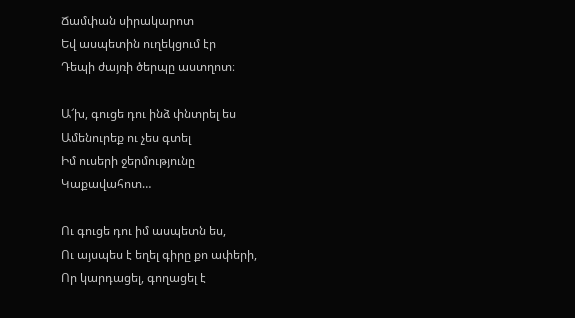Ճամփան սիրակարոտ
Եվ ասպետին ուղեկցում էր
Դեպի ժայռի ծերպը աստղոտ։

Ա՜խ, գուցե դու ինձ փնտրել ես
Ամենուրեք ու չես գտել
Իմ ուսերի ջերմությունը
Կաքավահոտ…

Ու գուցե դու իմ ասպետն ես,
Ու այսպես է եղել գիրը քո ափերի,
Որ կարդացել, գողացել է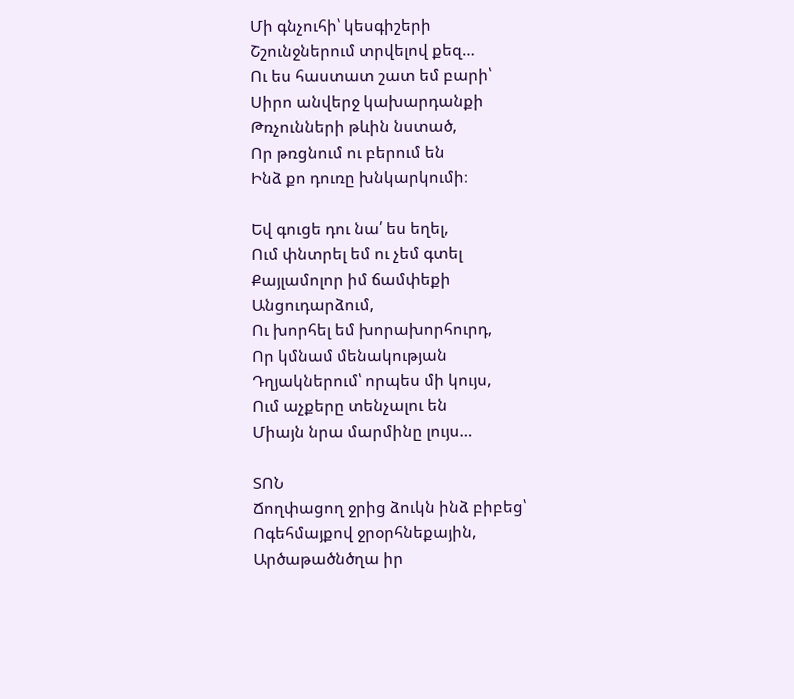Մի գնչուհի՝ կեսգիշերի
Շշունջներում տրվելով քեզ…
Ու ես հաստատ շատ եմ բարի՝
Սիրո անվերջ կախարդանքի
Թռչունների թևին նստած,
Որ թռցնում ու բերում են
Ինձ քո դուռը խնկարկումի։

Եվ գուցե դու նա՛ ես եղել,
Ում փնտրել եմ ու չեմ գտել
Քայլամոլոր իմ ճամփեքի
Անցուդարձում,
Ու խորհել եմ խորախորհուրդ,
Որ կմնամ մենակության
Դղյակներում՝ որպես մի կույս,
Ում աչքերը տենչալու են
Միայն նրա մարմինը լույս…

ՏՈՆ
Ճողփացող ջրից ձուկն ինձ բիբեց՝
Ոգեհմայքով ջրօրհնեքային,
Արծաթածնծղա իր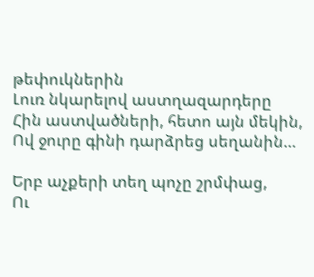թեփուկներին
Լուռ նկարելով աստղազարդերը
Հին աստվածների, հետո այն մեկին,
Ով ջուրը գինի դարձրեց սեղանին…

Երբ աչքերի տեղ պոչը շրմփաց,
Ու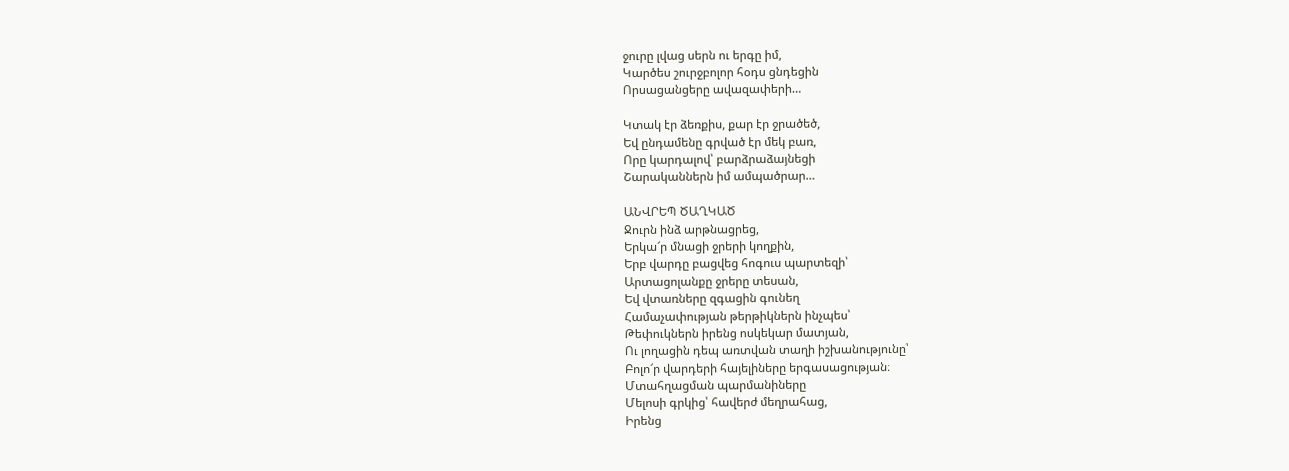ջուրը լվաց սերն ու երգը իմ,
Կարծես շուրջբոլոր հօդս ցնդեցին
Որսացանցերը ավազափերի…

Կտակ էր ձեռքիս, քար էր ջրածեծ,
Եվ ընդամենը գրված էր մեկ բառ,
Որը կարդալով՝ բարձրաձայնեցի
Շարականներն իմ ամպածրար…

ԱՆՎՐԵՊ ԾԱՂԿԱԾ
Ջուրն ինձ արթնացրեց,
Երկա՜ր մնացի ջրերի կողքին,
Երբ վարդը բացվեց հոգուս պարտեզի՝
Արտացոլանքը ջրերը տեսան,
Եվ վտառները զգացին գունեղ
Համաչափության թերթիկներն ինչպես՝
Թեփուկներն իրենց ոսկեկար մատյան,
Ու լողացին դեպ առտվան տաղի իշխանությունը՝
Բոլո՜ր վարդերի հայելիները երգասացության։
Մտահղացման պարմանիները
Մելոսի գրկից՝ հավերժ մեղրահաց,
Իրենց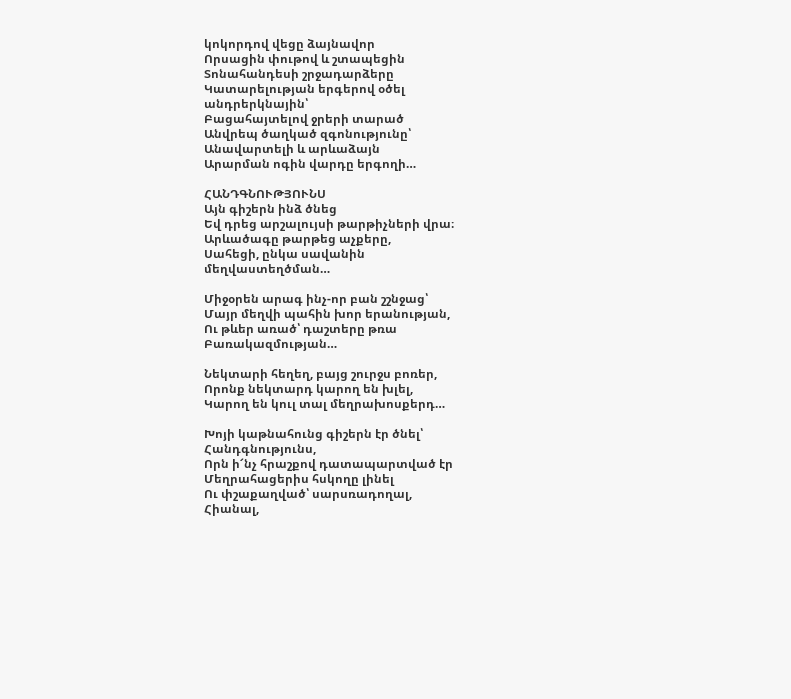կոկորդով վեցը ձայնավոր
Որսացին փութով և շտապեցին
Տոնահանդեսի շրջադարձերը
Կատարելության երգերով օծել
անդրերկնային՝
Բացահայտելով ջրերի տարած
Անվրեպ ծաղկած զգոնությունը՝
Անավարտելի և արևաձայն
Արարման ոգին վարդը երգողի…

ՀԱՆԴԳՆՈՒԹՅՈՒՆՍ
Այն գիշերն ինձ ծնեց
Եվ դրեց արշալույսի թարթիչների վրա։
Արևածագը թարթեց աչքերը,
Սահեցի, ընկա սավանին
մեղվաստեղծման…

Միջօրեն արագ ինչ-որ բան շշնջաց՝
Մայր մեղվի պահին խոր երանության,
Ու թևեր առած՝ դաշտերը թռա
Բառակազմության…

Նեկտարի հեղեղ, բայց շուրջս բոռեր,
Որոնք նեկտարդ կարող են խլել,
Կարող են կուլ տալ մեղրախոսքերդ…

Խոյի կաթնահունց գիշերն էր ծնել՝
Հանդգնությունս,
Որն ի՜նչ հրաշքով դատապարտված էր
Մեղրահացերիս հսկողը լինել
Ու փշաքաղված՝ սարսռադողալ,
Հիանալ,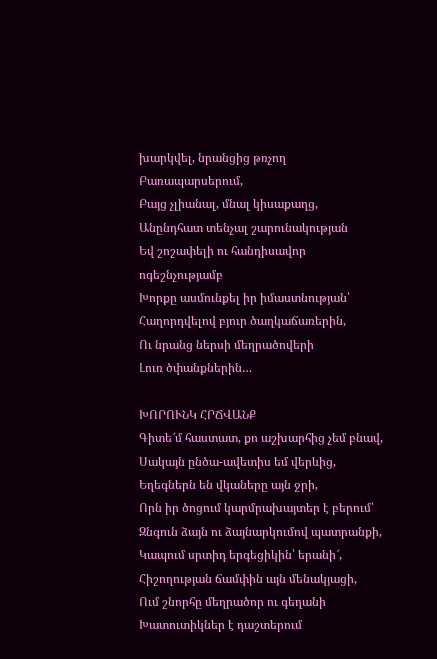խարկվել, նրանցից թռչող
Բառապարսերում,
Բայց չլիանալ, մնալ կիսաքաղց,
Անընդհատ տենչալ շարունակության
Եվ շոշափելի ու հանդիսավոր
ոգեշնչությամբ
Խորքը ասմունքել իր իմաստնության՝
Հաղորդվելով բյուր ծաղկաճառերին,
Ու նրանց ներսի մեղրածովերի
Լուռ ծփանքներին…

ԽՈՐՈՒՆԿ ՀՐՃՎԱՆՔ
Գիտե՜մ հաստատ, քո աշխարհից չեմ բնավ,
Սակայն ընծա-ավետիս եմ վերևից,
Եղեգներն են վկաները այն ջրի,
Որն իր ծոցում կարմրախայտեր է բերում՝
Զնգուն ձայն ու ձայնարկումով պատրանքի,
Կապում սրտիդ երգեցիկին՝ երանի՜,
Հիշողության ճամփին այն մենակյացի,
Ում շնորհը մեղրածոր ու գեղանի
Խատուտիկներ է դաշտերում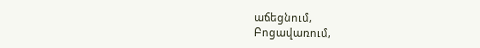աճեցնում,
Բոցավառում,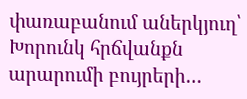փառաբանում աներկյուղ՝
Խորունկ հրճվանքն արարումի բույրերի…